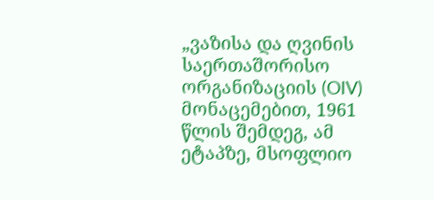„ვაზისა და ღვინის საერთაშორისო ორგანიზაციის (OIV) მონაცემებით, 1961 წლის შემდეგ, ამ ეტაპზე, მსოფლიო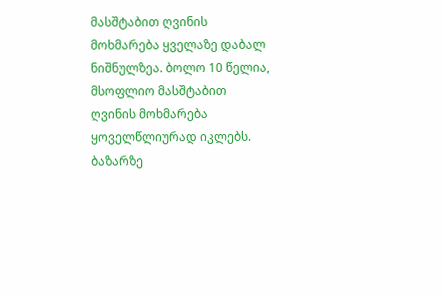მასშტაბით ღვინის მოხმარება ყველაზე დაბალ ნიშნულზეა. ბოლო 10 წელია, მსოფლიო მასშტაბით ღვინის მოხმარება ყოველწლიურად იკლებს. ბაზარზე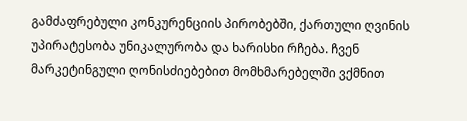გამძაფრებული კონკურენციის პირობებში, ქართული ღვინის უპირატესობა უნიკალურობა და ხარისხი რჩება. ჩვენ მარკეტინგული ღონისძიებებით მომხმარებელში ვქმნით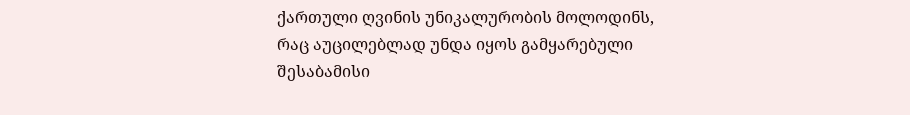ქართული ღვინის უნიკალურობის მოლოდინს, რაც აუცილებლად უნდა იყოს გამყარებული შესაბამისი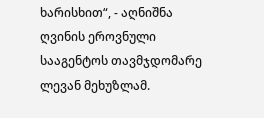ხარისხით“, - აღნიშნა ღვინის ეროვნული სააგენტოს თავმჯდომარე ლევან მეხუზლამ.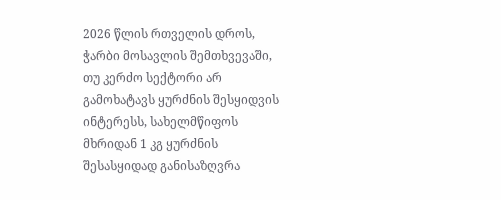2026 წლის რთველის დროს, ჭარბი მოსავლის შემთხვევაში, თუ კერძო სექტორი არ გამოხატავს ყურძნის შესყიდვის ინტერესს, სახელმწიფოს მხრიდან 1 კგ ყურძნის შესასყიდად განისაზღვრა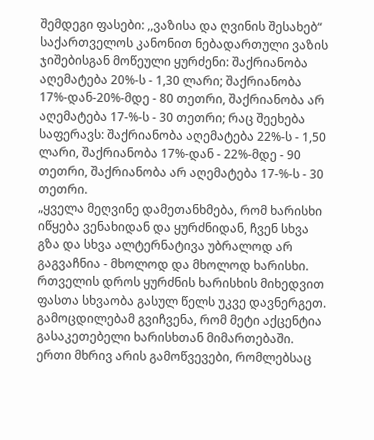შემდეგი ფასები: ,,ვაზისა და ღვინის შესახებ“ საქართველოს კანონით ნებადართული ვაზის ჯიშებისგან მოწეული ყურძენი: შაქრიანობა აღემატება 20%-ს - 1,30 ლარი; შაქრიანობა 17%-დან-20%-მდე - 80 თეთრი, შაქრიანობა არ აღემატება 17-%-ს - 30 თეთრი; რაც შეეხება საფერავს: შაქრიანობა აღემატება 22%-ს - 1,50 ლარი, შაქრიანობა 17%-დან - 22%-მდე - 90 თეთრი, შაქრიანობა არ აღემატება 17-%-ს - 30 თეთრი.
„ყველა მეღვინე დამეთანხმება, რომ ხარისხი იწყება ვენახიდან და ყურძნიდან, ჩვენ სხვა გზა და სხვა ალტერნატივა უბრალოდ არ გაგვაჩნია - მხოლოდ და მხოლოდ ხარისხი. რთველის დროს ყურძნის ხარისხის მიხედვით ფასთა სხვაობა გასულ წელს უკვე დავნერგეთ. გამოცდილებამ გვიჩვენა, რომ მეტი აქცენტია გასაკეთებელი ხარისხთან მიმართებაში. ერთი მხრივ არის გამოწვევები, რომლებსაც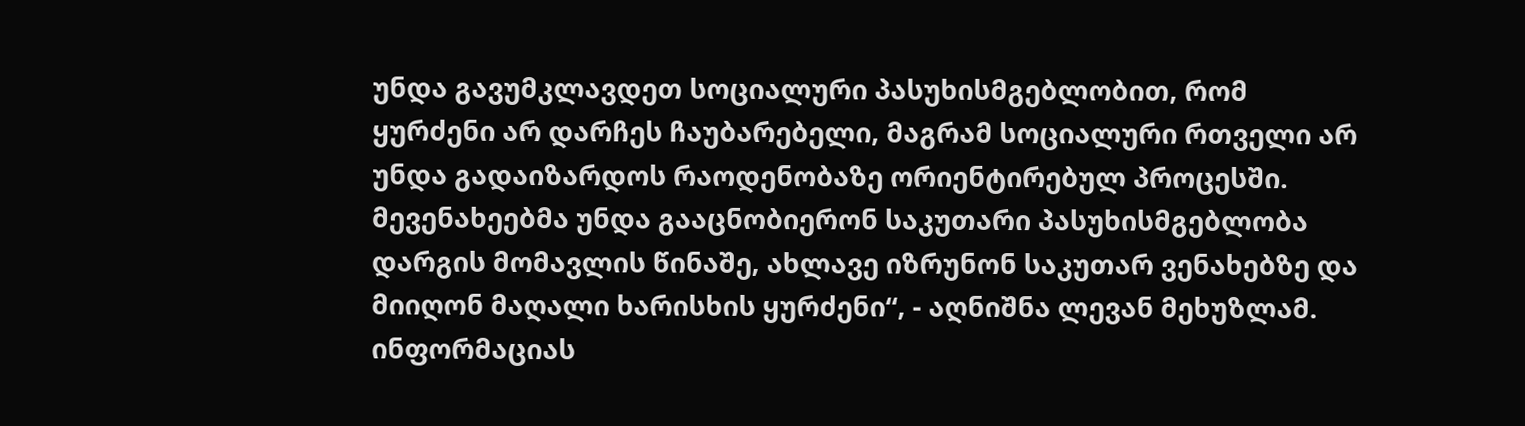უნდა გავუმკლავდეთ სოციალური პასუხისმგებლობით, რომ ყურძენი არ დარჩეს ჩაუბარებელი, მაგრამ სოციალური რთველი არ უნდა გადაიზარდოს რაოდენობაზე ორიენტირებულ პროცესში. მევენახეებმა უნდა გააცნობიერონ საკუთარი პასუხისმგებლობა დარგის მომავლის წინაშე, ახლავე იზრუნონ საკუთარ ვენახებზე და მიიღონ მაღალი ხარისხის ყურძენი“, - აღნიშნა ლევან მეხუზლამ.
ინფორმაციას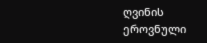ღვინის ეროვნული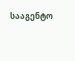სააგენტო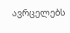ავრცელებს